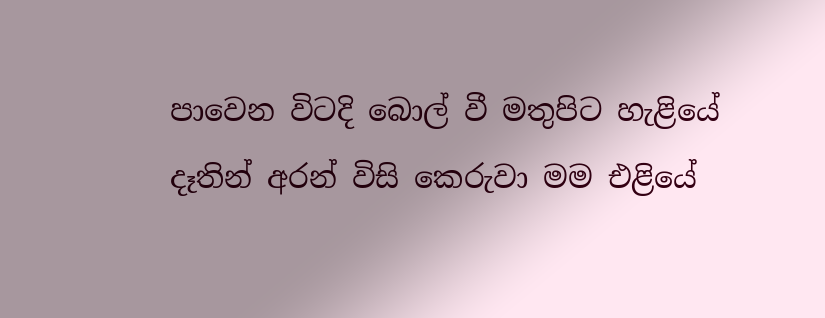පාවෙන විටදි බොල් වී මතුපිට හැළියේ
දෑතින් අරන් විසි කෙරුවා මම එළියේ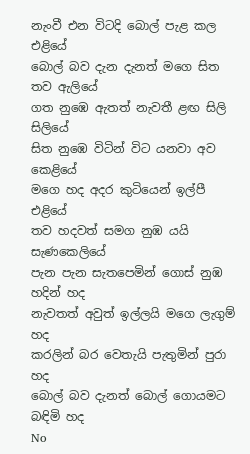නැංවී එන විටදි බොල් පැළ කල එළියේ
බොල් බව දැන දැනත් මගෙ සිත තව ඇලියේ
ගත නුඹෙ ඇතත් නැවතී ළඟ සිලි සිලියේ
සිත නුඹෙ විටින් විට යනවා අව කෙළියේ
මගෙ හද අදර කුටියෙන් ඉල්පී එළියේ
තව හදවත් සමග නුඹ යයි සැණකෙලියේ
පැන පැන සැතපෙමින් ගොස් නුඹ හදින් හද
නැවතත් අවුත් ඉල්ලයි මගෙ ලැගුම් හද
කරලින් බර වෙතැයි පැතුමින් පුරා හද
බොල් බව දැනත් බොල් ගොයමට බඳිමි හද
No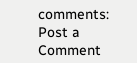comments:
Post a Comment